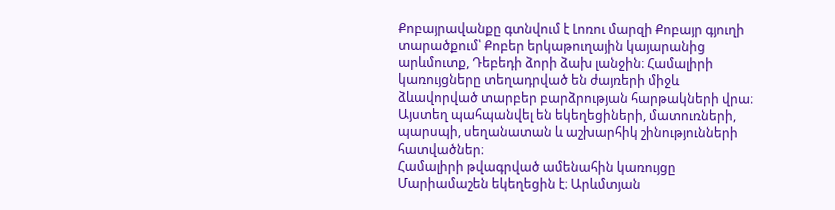Քոբայրավանքը գտնվում է Լոռու մարզի Քոբայր գյուղի տարածքում՝ Քոբեր երկաթուղային կայարանից արևմուտք, Դեբեդի ձորի ձախ լանջին։ Համալիրի կառույցները տեղադրված են ժայռերի միջև ձևավորված տարբեր բարձրության հարթակների վրա։ Այստեղ պահպանվել են եկեղեցիների, մատուռների, պարսպի, սեղանատան և աշխարհիկ շինությունների հատվածներ։
Համալիրի թվագրված ամենահին կառույցը Մարիամաշեն եկեղեցին է։ Արևմտյան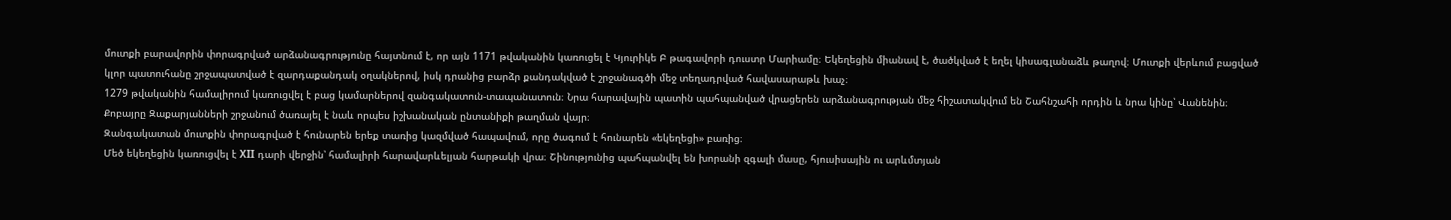մուտքի բարավորին փորագրված արձանագրությունը հայտնում է, որ այն 1171 թվականին կառուցել է Կյուրիկե Բ թագավորի դուստր Մարիամը։ Եկեղեցին միանավ է, ծածկված է եղել կիսագլանաձև թաղով։ Մուտքի վերևում բացված կլոր պատուհանը շրջապատված է զարդաքանդակ օղակներով, իսկ դրանից բարձր քանդակված է շրջանագծի մեջ տեղադրված հավասարաթև խաչ։
1279 թվականին համալիրում կառուցվել է բաց կամարներով զանգակատուն-տապանատուն։ Նրա հարավային պատին պահպանված վրացերեն արձանագրության մեջ հիշատակվում են Շահնշահի որդին և նրա կինը՝ Վանենին։ Քոբայրը Զաքարյանների շրջանում ծառայել է նաև որպես իշխանական ընտանիքի թաղման վայր։
Զանգակատան մուտքին փորագրված է հունարեն երեք տառից կազմված հապավում, որը ծագում է հունարեն «եկեղեցի» բառից։
Մեծ եկեղեցին կառուցվել է XII դարի վերջին՝ համալիրի հարավարևելյան հարթակի վրա։ Շինությունից պահպանվել են խորանի զգալի մասը, հյուսիսային ու արևմտյան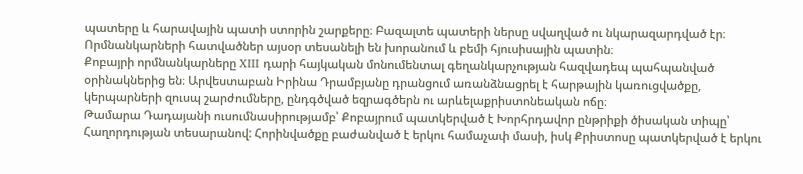պատերը և հարավային պատի ստորին շարքերը։ Բազալտե պատերի ներսը սվաղված ու նկարազարդված էր։ Որմնանկարների հատվածներ այսօր տեսանելի են խորանում և բեմի հյուսիսային պատին։
Քոբայրի որմնանկարները XIII դարի հայկական մոնումենտալ գեղանկարչության հազվադեպ պահպանված օրինակներից են։ Արվեստաբան Իրինա Դրամբյանը դրանցում առանձնացրել է հարթային կառուցվածքը, կերպարների զուսպ շարժումները, ընդգծված եզրագծերն ու արևելաքրիստոնեական ոճը։
Թամարա Դադայանի ուսումնասիրությամբ՝ Քոբայրում պատկերված է Խորհրդավոր ընթրիքի ծիսական տիպը՝ Հաղորդության տեսարանով: Հորինվածքը բաժանված է երկու համաչափ մասի, իսկ Քրիստոսը պատկերված է երկու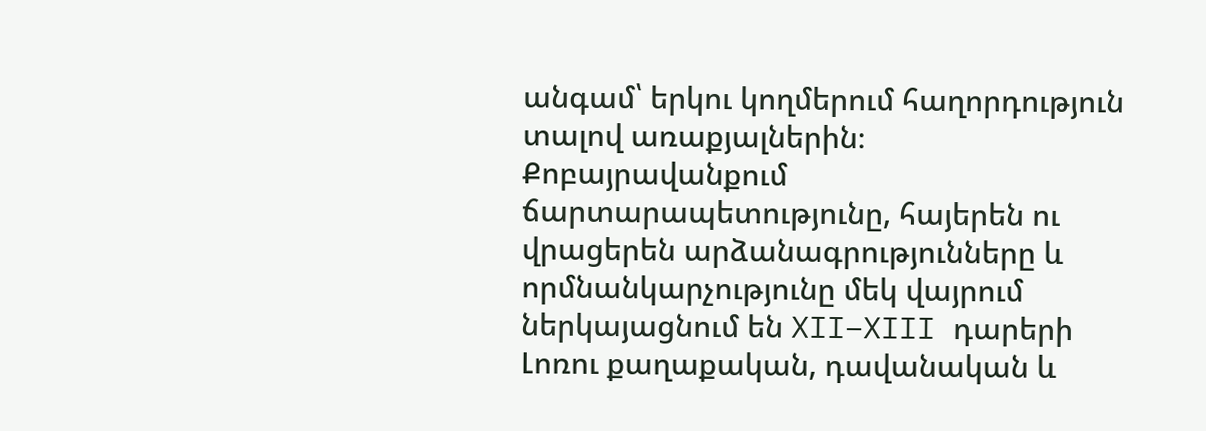անգամ՝ երկու կողմերում հաղորդություն տալով առաքյալներին։
Քոբայրավանքում ճարտարապետությունը, հայերեն ու վրացերեն արձանագրությունները և որմնանկարչությունը մեկ վայրում ներկայացնում են XII–XIII դարերի Լոռու քաղաքական, դավանական և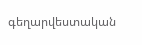գեղարվեստական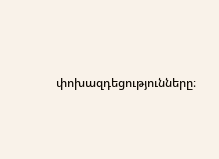փոխազդեցությունները։